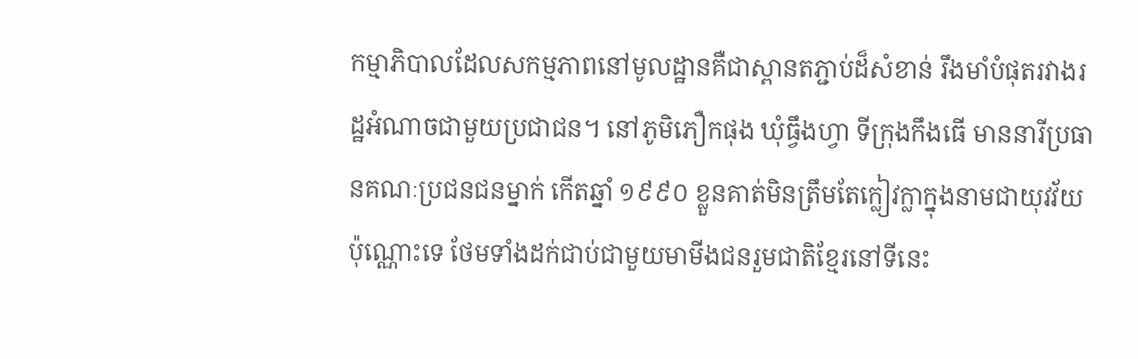កម្មាភិបាលដែលសកម្មភាពនៅមូលដ្ឋានគឺជាស្ពានតភ្ជាប់ដ៏សំខាន់ រឹងមាំបំផុតរវាងរដ្ឋអំណាចជាមួយប្រជាជន។ នៅភូមិភឿកផុង ឃុំធ្វឹងហ្វា ទីក្រុងកឹងធើ មាននារីប្រធានគណៈប្រជនជនម្នាក់ កើតឆ្នាំ ១៩៩០ ខ្លួនគាត់មិនត្រឹមតែក្លៀវក្លាក្នុងនាមជាយុវវ័យប៉ុណ្ណោះទេ ថែមទាំងដក់ជាប់ជាមួយមាមីងជនរួមជាតិខ្មែរនៅទីនេះ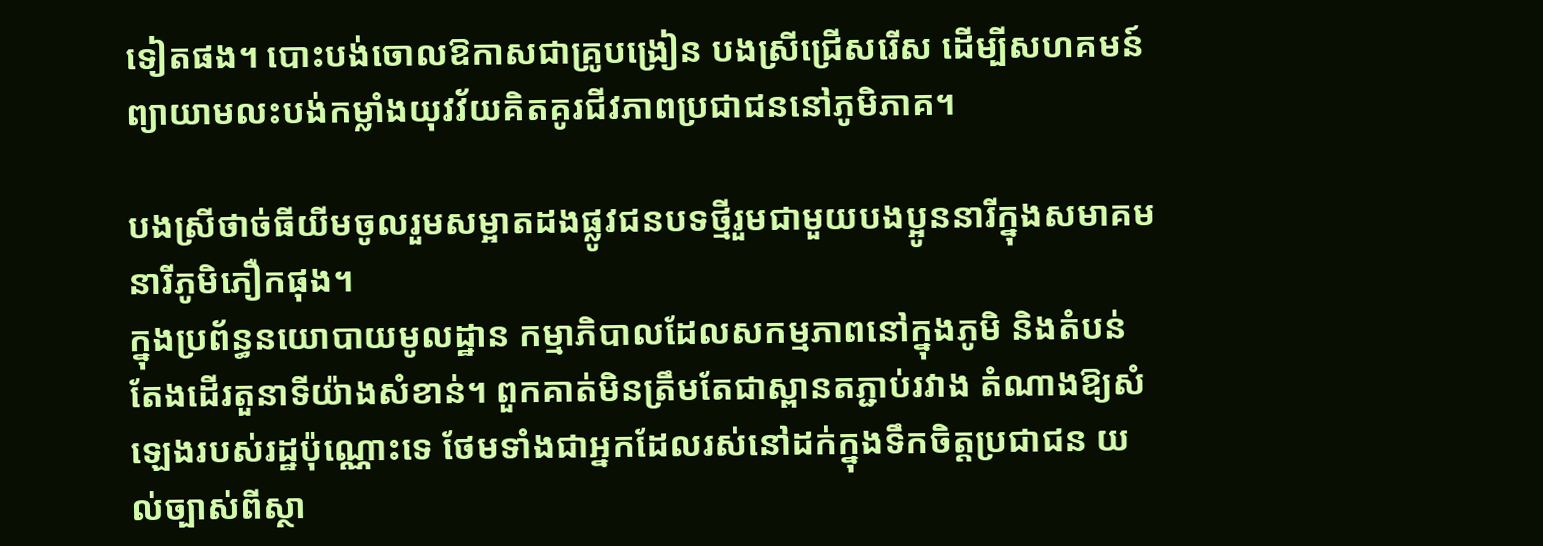ទៀតផង។ បោះបង់ចោលឱកាសជាគ្រូបង្រៀន បងស្រីជ្រើសរើស ដើម្បីសហគមន៍ ព្យាយាមលះបង់កម្លាំងយុវវ័យគិតគូរជីវភាពប្រជាជននៅភូមិភាគ។

បងស្រីថាច់ធីយីមចូលរួមសម្អាតដងផ្លូវជនបទថ្មីរួមជាមួយបងប្អូននារីក្នុងសមាគមនារីភូមិភឿកផុង។
ក្នុងប្រព័ន្ធនយោបាយមូលដ្ឋាន កម្មាភិបាលដែលសកម្មភាពនៅក្នុងភូមិ និងតំបន់តែងដើរតួនាទីយ៉ាងសំខាន់។ ពួកគាត់មិនត្រឹមតែជាស្ពានតភ្ជាប់រវាង តំណាងឱ្យសំឡេងរបស់រដ្ឋប៉ុណ្ណោះទេ ថែមទាំងជាអ្នកដែលរស់នៅដក់ក្នុងទឹកចិត្តប្រជាជន យល់ច្បាស់ពីស្ថា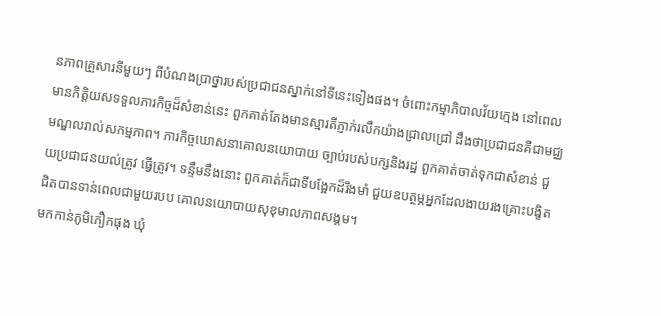នភាពគ្រួសារនីមួយៗ ពីបំណងប្រាថ្នារបស់ប្រជាជនស្នាក់នៅទីនេះទៀងផង។ ចំពោះកម្មាភិបាលវ័យក្មេង នៅពេលមានកិត្តិយសទទួលភារកិច្ចដ៏សំខាន់នេះ ពួកគាត់តែងមានស្មារតីភ្ញាក់រលឹកយ៉ាងជ្រាលជ្រៅ ដឹងថាប្រជាជនគឺជាមជ្ឈមណ្ឌលរាល់សកម្មភាព។ ភារកិច្ចឃោសនាគោលនយោបាយ ច្បាប់របស់បក្សនិងរដ្ឋ ពួកគាត់ចាត់ទុកជាសំខាន់ ជួយប្រជាជនយល់ត្រូវ ធ្វើត្រូវ។ ទន្ទឹមនឹងនោះ ពួកគាត់ក៏ជាទីបង្អែកដ៏រឹងមាំ ជួយឧបត្ថម្ភអ្នកដែលងាយរងគ្រោះបង្ខិតជិតបានទាន់ពេលជាមួយរបប គោលនយោបាយសុខុមាលភាពសង្គម។
មកកាន់ភូមិភឿកផុង ឃុំ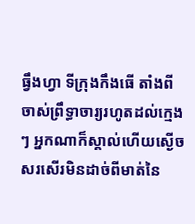ធ្វឹងហ្វា ទីក្រុងកឹងធើ តាំងពីចាស់ព្រឹទ្ធាចារ្យរហូតដល់ក្មេងៗ អ្នកណាក៏ស្គាល់ហើយស្ងើចសរសើរមិនដាច់ពីមាត់នៃ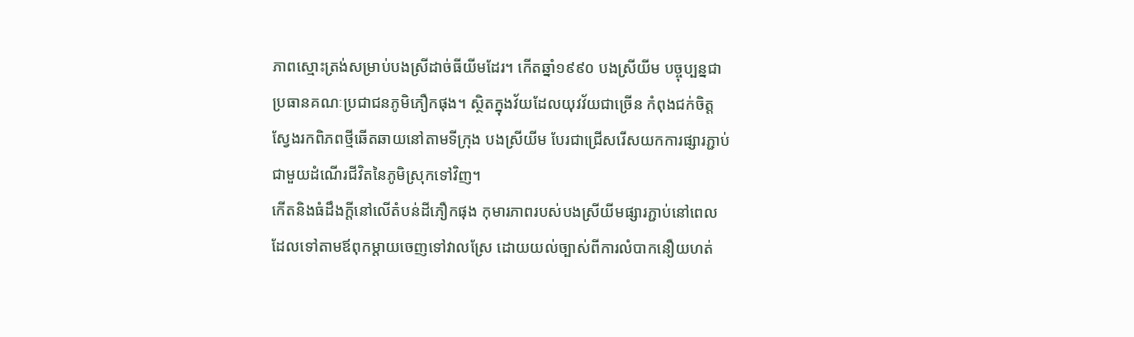ភាពស្មោះត្រង់សម្រាប់បងស្រីដាច់ធីយីមដែរ។ កើតឆ្នាំ១៩៩០ បងស្រីយីម បច្ចុប្បន្នជាប្រធានគណៈប្រជាជនភូមិភឿកផុង។ ស្ថិតក្នុងវ័យដែលយុវវ័យជាច្រើន កំពុងជក់ចិត្តស្វែងរកពិភពថ្មីឆើតឆាយនៅតាមទីក្រុង បងស្រីយីម បែរជាជ្រើសរើសយកការផ្សារភ្ជាប់ជាមួយដំណើរជីវិតនៃភូមិស្រុកទៅវិញ។
កើតនិងធំដឹងក្តីនៅលើតំបន់ដីភឿកផុង កុមារភាពរបស់បងស្រីយីមផ្សារភ្ជាប់នៅពេលដែលទៅតាមឪពុកម្តាយចេញទៅវាលស្រែ ដោយយល់ច្បាស់ពីការលំបាកនឿយហត់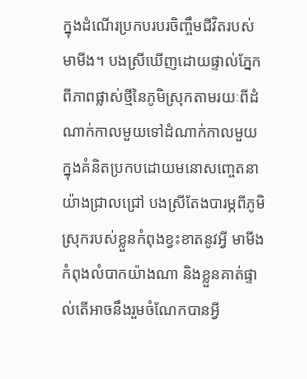ក្នុងដំណើរប្រកបរបរចិញ្ចឹមជីវិតរបស់មាមីង។ បងស្រីឃើញដោយផ្ទាល់ភ្នែកពីភាពផ្លាស់ថ្មីនៃភូមិស្រុកតាមរយៈពីដំណាក់កាលមួយទៅដំណាក់កាលមួយ ក្នុងគំនិតប្រកបដោយមនោសញ្ចេតនាយ៉ាងជ្រាលជ្រៅ បងស្រីតែងបារម្ភពីភូមិស្រុករបស់ខ្លួនកំពុងខ្វះខាតនូវអ្វី មាមីងកំពុងលំបាកយ៉ាងណា និងខ្លួនគាត់ផ្ទាល់តើអាចនឹងរួមចំណែកបានអ្វី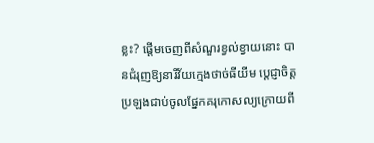ខ្លះ? ផ្តើមចេញពីសំណួរខ្វល់ខ្វាយនោះ បានជំរុញឱ្យនារីវ័យក្មេងថាច់ធីយីម ប្តេជ្ញាចិត្តប្រឡងជាប់ចូលផ្នែកគរុកោសល្យក្រោយពី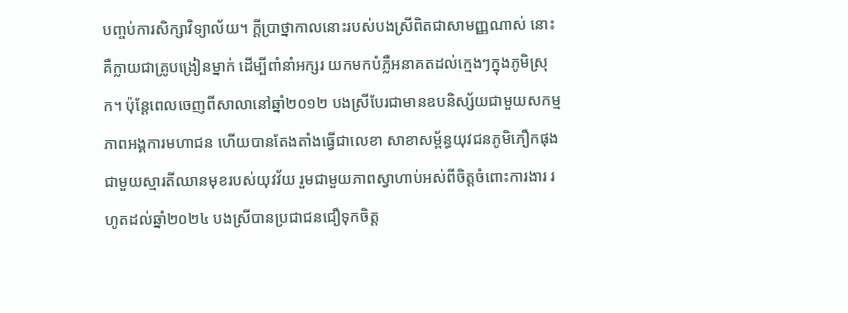បញ្ចប់ការសិក្សាវិទ្យាល័យ។ ក្តីប្រាថ្នាកាលនោះរបស់បងស្រីពិតជាសាមញ្ញណាស់ នោះគឺក្លាយជាគ្រូបង្រៀនម្នាក់ ដើម្បីពាំនាំអក្សរ យកមកបំភ្លឺអនាគតដល់ក្មេងៗក្នុងភូមិស្រុក។ ប៉ុន្តែពេលចេញពីសាលានៅឆ្នាំ២០១២ បងស្រីបែរជាមានឧបនិស្ស័យជាមួយសកម្មភាពអង្គការមហាជន ហើយបានតែងតាំងធ្វើជាលេខា សាខាសម្ព័ន្ធយុវជនភូមិភឿកផុង ជាមួយស្មារតីឈានមុខរបស់យុវវ័យ រួមជាមួយភាពស្វាហាប់អស់ពីចិត្តចំពោះការងារ រហូតដល់ឆ្នាំ២០២៤ បងស្រីបានប្រជាជនជឿទុកចិត្ត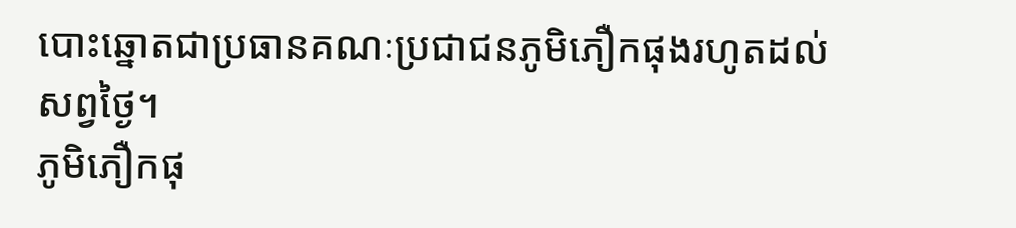បោះឆ្នោតជាប្រធានគណៈប្រជាជនភូមិភឿកផុងរហូតដល់សព្វថ្ងៃ។
ភូមិភឿកផុ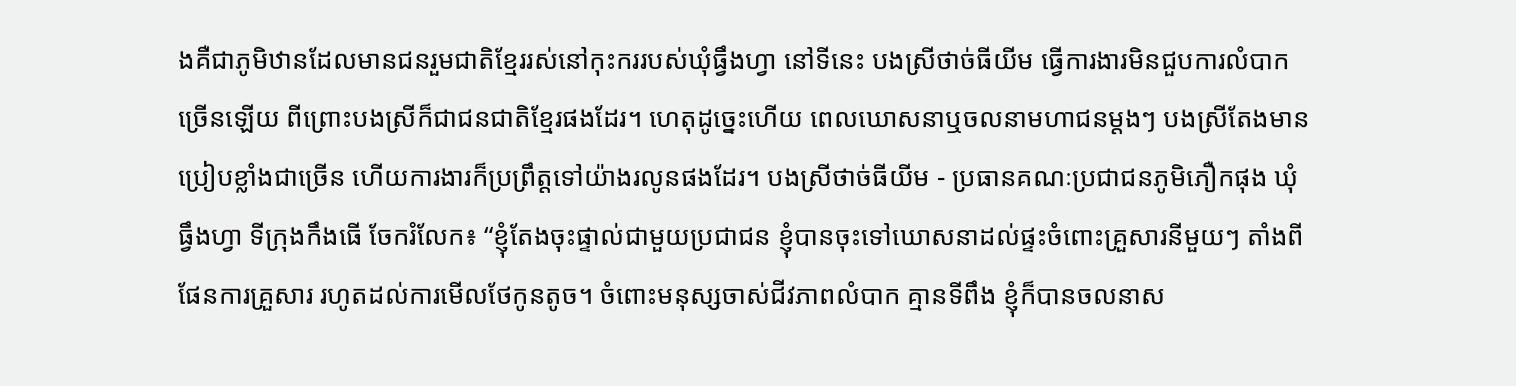ងគឺជាភូមិឋានដែលមានជនរួមជាតិខ្មែររស់នៅកុះកររបស់ឃុំធ្វឹងហ្វា នៅទីនេះ បងស្រីថាច់ធីយីម ធ្វើការងារមិនជួបការលំបាកច្រើនឡើយ ពីព្រោះបងស្រីក៏ជាជនជាតិខ្មែរផងដែរ។ ហេតុដូច្នេះហើយ ពេលឃោសនាឬចលនាមហាជនម្តងៗ បងស្រីតែងមានប្រៀបខ្លាំងជាច្រើន ហើយការងារក៏ប្រព្រឹត្តទៅយ៉ាងរលូនផងដែរ។ បងស្រីថាច់ធីយីម - ប្រធានគណៈប្រជាជនភូមិភឿកផុង ឃុំធ្វឹងហ្វា ទីក្រុងកឹងធើ ចែករំលែក៖ “ខ្ញុំតែងចុះផ្ទាល់ជាមួយប្រជាជន ខ្ញុំបានចុះទៅឃោសនាដល់ផ្ទះចំពោះគ្រួសារនីមួយៗ តាំងពីផែនការគ្រួសារ រហូតដល់ការមើលថែកូនតូច។ ចំពោះមនុស្សចាស់ជីវភាពលំបាក គ្មានទីពឹង ខ្ញុំក៏បានចលនាស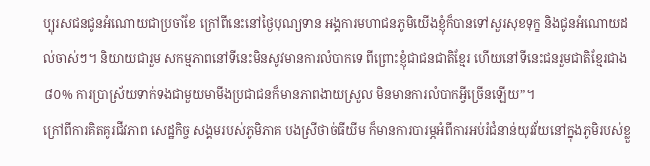ប្បុរសជនជូនអំណោយជាប្រចាំខែ ក្រៅពីនេះនៅថ្ងៃបុណ្យទាន អង្គការមហាជនភូមិយើងខ្ញុំក៏បានទៅសួរសុខទុក្ខ និងជូនអំណោយដល់ចាស់ៗ។ និយាយជារួម សកម្មភាពនៅទីនេះមិនសូវមានការលំបាកទេ ពីព្រោះខ្ញុំជាជនជាតិខ្មែរ ហើយនៅទីនេះជនរួមជាតិខ្មែរជាង៨០% ការប្រាស្រ័យទាក់ទងជាមួយមាមីងប្រជាជនក៏មានភាពងាយស្រួល មិនមានការលំបាកអ្វីច្រើនឡើយ”។
ក្រៅពីការគិតគូរជីវភាព សេដ្ឋកិច្ច សង្គមរបស់ភូមិភាគ បងស្រីថាច់ធីយីម ក៏មានការបារម្ភអំពីការអប់រំជំនាន់យុវវ័យនៅក្នុងភូមិរបស់ខ្លួ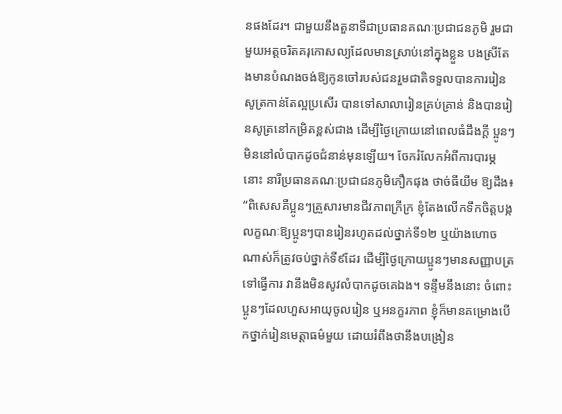នផងដែរ។ ជាមួយនឹងតួនាទីជាប្រធានគណៈប្រជាជនភូមិ រួមជាមួយអត្តចរិតគរុកោសល្យដែលមានស្រាប់នៅក្នុងខ្លួន បងស្រីតែងមានបំណងចង់ឱ្យកូនចៅរបស់ជនរួមជាតិទទួលបានការរៀនសូត្រកាន់តែល្អប្រសើរ បានទៅសាលារៀនគ្រប់គ្រាន់ និងបានរៀនសូត្រនៅកម្រិតខ្ពស់ជាង ដើម្បីថ្ងៃក្រោយនៅពេលធំដឹងក្តី ប្អូនៗមិននៅលំបាកដូចជំនាន់មុនឡើយ។ ចែករំលែកអំពីការបារម្ភនោះ នារីប្រធានគណៈប្រជាជនភូមិភឿកផុង ថាច់ធីយីម ឱ្យដឹង៖ “ពិសេសគឺប្អូនៗគ្រួសារមានជីវភាពក្រីក្រ ខ្ញុំតែងលើកទឹកចិត្តបង្កលក្ខណៈឱ្យប្អូនៗបានរៀនរហូតដល់ថ្នាក់ទី១២ ឬយ៉ាងហោចណាស់ក៏ត្រូវចប់ថ្នាក់ទី៩ដែរ ដើម្បីថ្ងៃក្រោយប្អូនៗមានសញ្ញាបត្រទៅធ្វើការ វានឹងមិនសូវលំបាកដូចគេឯង។ ទន្ទឹមនឹងនោះ ចំពោះប្អូនៗដែលហួសអាយុចូលរៀន ឬអនក្ខរភាព ខ្ញុំក៏មានគម្រោងបើកថ្នាក់រៀនមេត្តាធម៌មួយ ដោយរំពឹងថានឹងបង្រៀន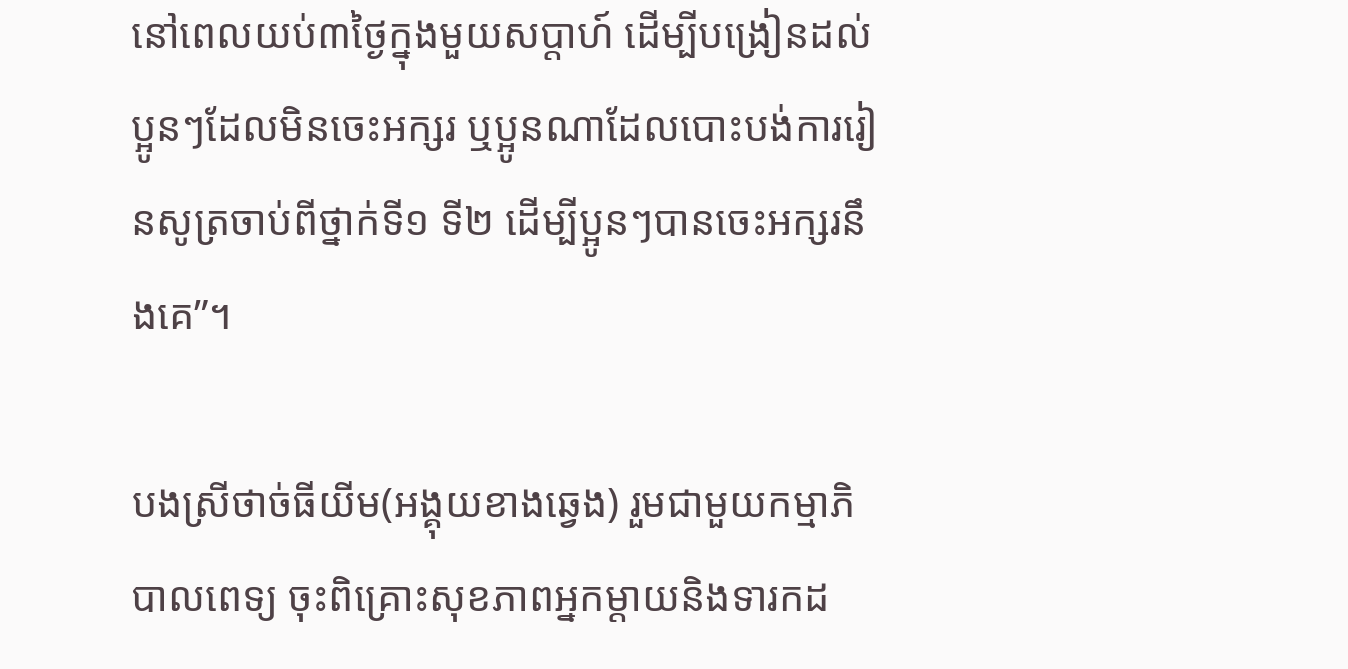នៅពេលយប់៣ថ្ងៃក្នុងមួយសប្តាហ៍ ដើម្បីបង្រៀនដល់ប្អូនៗដែលមិនចេះអក្សរ ឬប្អូនណាដែលបោះបង់ការរៀនសូត្រចាប់ពីថ្នាក់ទី១ ទី២ ដើម្បីប្អូនៗបានចេះអក្សរនឹងគេ”។

បងស្រីថាច់ធីយីម(អង្គុយខាងឆ្វេង) រួមជាមួយកម្មាភិបាលពេទ្យ ចុះពិគ្រោះសុខភាពអ្នកម្តាយនិងទារកដ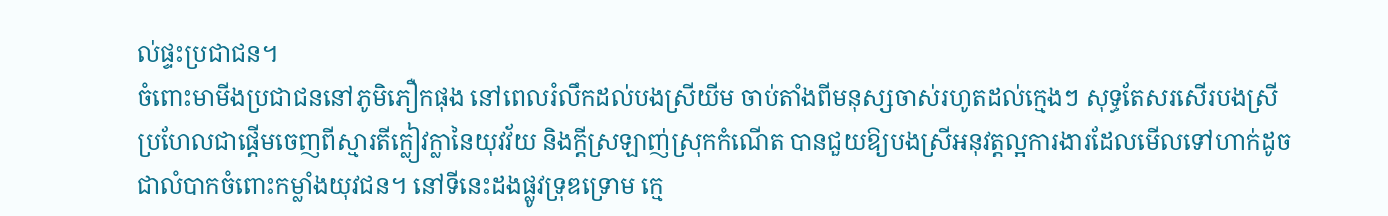ល់ផ្ទះប្រជាជន។
ចំពោះមាមីងប្រជាជននៅភូមិភឿកផុង នៅពេលរំលឹកដល់បងស្រីយីម ចាប់តាំងពីមនុស្សចាស់រហូតដល់ក្មេងៗ សុទ្ធតែសរសើរបងស្រី ប្រហែលជាផ្ដើមចេញពីស្មារតីក្លៀវក្លានៃយុវវ័យ និងក្តីស្រឡាញ់ស្រុកកំណើត បានជួយឱ្យបងស្រីអនុវត្តល្អការងារដែលមើលទៅហាក់ដូចជាលំបាកចំពោះកម្លាំងយុវជន។ នៅទីនេះដងផ្លូវទ្រុឌទ្រោម ក្មេ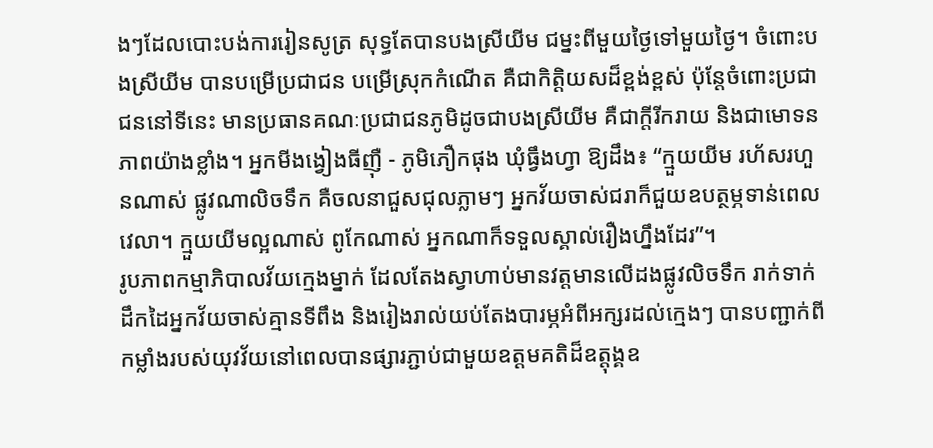ងៗដែលបោះបង់ការរៀនសូត្រ សុទ្ធតែបានបងស្រីយីម ជម្នះពីមួយថ្ងៃទៅមួយថ្ងៃ។ ចំពោះបងស្រីយីម បានបម្រើប្រជាជន បម្រើស្រុកកំណើត គឺជាកិត្តិយសដ៏ខ្ពង់ខ្ពស់ ប៉ុន្តែចំពោះប្រជាជននៅទីនេះ មានប្រធានគណៈប្រជាជនភូមិដូចជាបងស្រីយីម គឺជាក្តីរីករាយ និងជាមោទនភាពយ៉ាងខ្លាំង។ អ្នកមីងង្វៀងធីញ៉ឺ - ភូមិភឿកផុង ឃុំធ្វឹងហ្វា ឱ្យដឹង៖ “ក្មួយយីម រហ័សរហួនណាស់ ផ្លូវណាលិចទឹក គឺចលនាជួសជុលភ្លាមៗ អ្នកវ័យចាស់ជរាក៏ជួយឧបត្ថម្ភទាន់ពេលវេលា។ ក្មួយយីមល្អណាស់ ពូកែណាស់ អ្នកណាក៏ទទួលស្គាល់រឿងហ្នឹងដែរ”។
រូបភាពកម្មាភិបាលវ័យក្មេងម្នាក់ ដែលតែងស្វាហាប់មានវត្តមានលើដងផ្លូវលិចទឹក រាក់ទាក់ដឹកដៃអ្នកវ័យចាស់គ្មានទីពឹង និងរៀងរាល់យប់តែងបារម្ភអំពីអក្សរដល់ក្មេងៗ បានបញ្ជាក់ពីកម្លាំងរបស់យុវវ័យនៅពេលបានផ្សារភ្ជាប់ជាមួយឧត្តមគតិដ៏ឧត្តុង្គឧ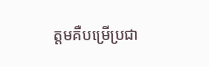ត្តមគឺបម្រើប្រជា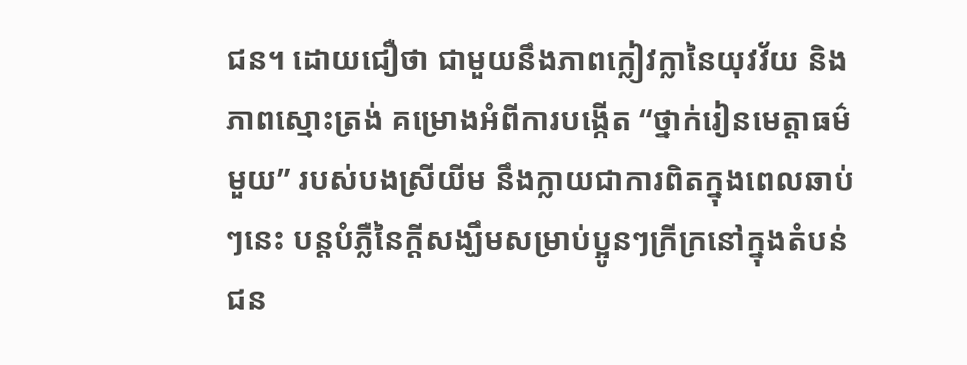ជន។ ដោយជឿថា ជាមួយនឹងភាពក្លៀវក្លានៃយុវវ័យ និងភាពស្មោះត្រង់ គម្រោងអំពីការបង្កើត “ថ្នាក់រៀនមេត្តាធម៌មួយ” របស់បងស្រីយីម នឹងក្លាយជាការពិតក្នុងពេលឆាប់ៗនេះ បន្តបំភ្លឺនៃក្តីសង្ឃឹមសម្រាប់ប្អូនៗក្រីក្រនៅក្នុងតំបន់ជន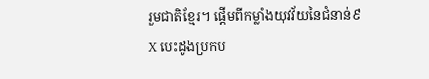រួមជាតិខ្មែរ។ ផ្តើមពីកម្លាំងយុវវ័យនៃជំនាន់៩X បេះដូងប្រកប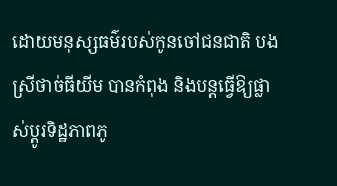ដោយមនុស្សធម៌របស់កូនចៅជនជាតិ បងស្រីថាច់ធីយីម បានកំពុង និងបន្តធ្វើឱ្យផ្លាស់ប្តូរទិដ្ឋភាពភូ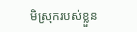មិស្រុករបស់ខ្លួន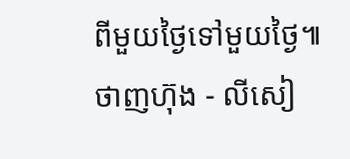ពីមួយថ្ងៃទៅមួយថ្ងៃ៕
ថាញហ៊ុង - លីសៀ